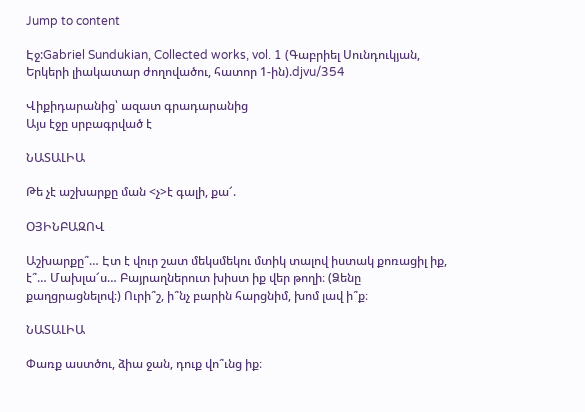Jump to content

Էջ:Gabriel Sundukian, Collected works, vol. 1 (Գաբրիել Սունդուկյան, Երկերի լիակատար ժողովածու, հատոր 1-ին).djvu/354

Վիքիդարանից՝ ազատ գրադարանից
Այս էջը սրբագրված է

ՆԱՏԱԼԻԱ

Թե չէ աշխարքը ման <չ>է գալի, քա՜.

ՕՅԻՆԲԱԶՈՎ

Աշխարքը՞… Էտ է վուր շատ մեկսմեկու մտիկ տալով իստակ քոռացիլ իք, է՞… Մախլա՜ս… Բայրաղներուտ խիստ իք վեր թողի։ (Ձենը քաղցրացնելով։) Ուրի՞շ, ի՞նչ բարին հարցնիմ, խոմ լավ ի՞ք։

ՆԱՏԱԼԻԱ

Փառք աստծու, ձիա ջան, դուք վո՞ւնց իք։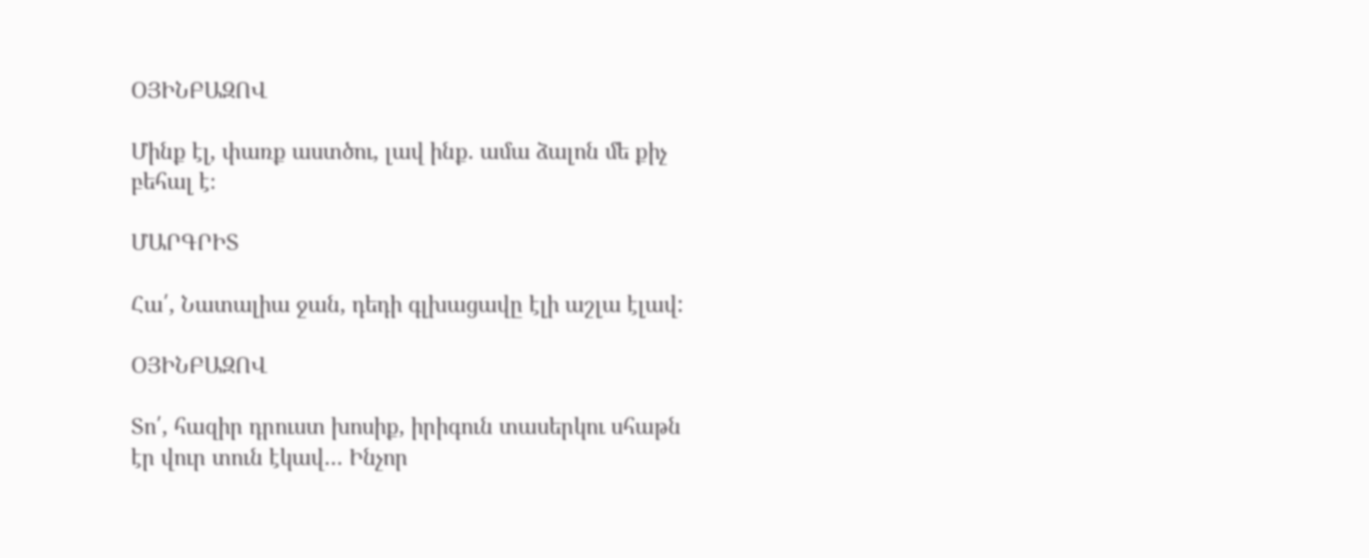ՕՅԻՆԲԱԶՈՎ

Մինք էլ, փառք աստծու, լավ ինք. ամա ձալոն մե քիչ բեհալ է։

ՄԱՐԳՐԻՏ

Հա՛, Նատալիա ջան, դեդի գլխացավը էլի աշլա էլավ:

ՕՅԻՆԲԱԶՈՎ

Տո՛, հազիր դրուստ խոսիք, իրիգուն տասերկու սհաթն էր վուր տուն էկավ… Ինչոր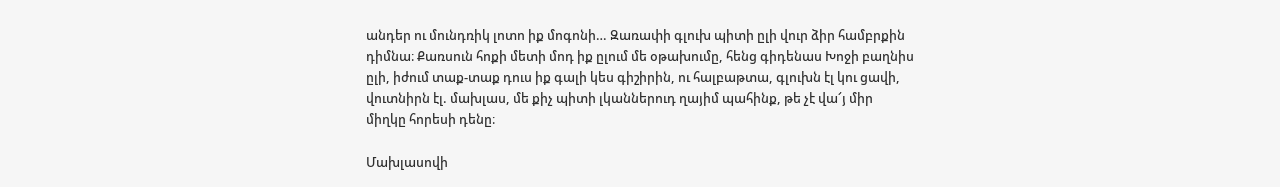անդեր ու մունդռիկ լոտո իք մոգոնի… Զառափի գլուխ պիտի ըլի վուր ձիր համբրքին դիմնա։ Քառսուն հոքի մետի մոդ իք ըլում մե օթախումը, հենց գիդենաս Խոջի բաղնիս ըլի, իժում տաք-տաք դուս իք գալի կես գիշիրին, ու հալբաթտա, գլուխն էլ կու ցավի, վուտնիրն էլ. մախլաս, մե քիչ պիտի լկաններուդ ղայիմ պահինք, թե չէ վա՜յ միր միղկը հորեսի դենը։

Մախլասովի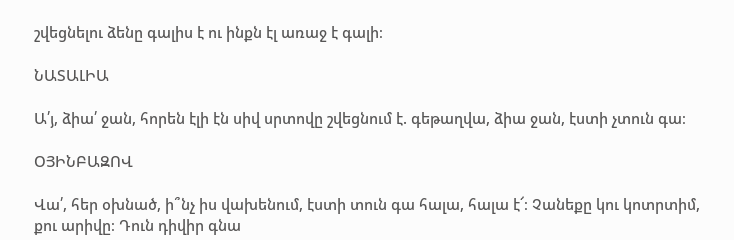շվեցնելու ձենը գալիս է ու ինքն էլ առաջ է գալի։

ՆԱՏԱԼԻԱ

Ա՛յ, ձիա՛ ջան, հորեն էլի էն սիվ սրտովը շվեցնում է. գեթաղվա, ձիա ջան, էստի չտուն գա։

ՕՅԻՆԲԱԶՈՎ

Վա՛, հեր օխնած, ի՞նչ իս վախենում, էստի տուն գա հալա, հալա է՜։ Չանեքը կու կոտրտիմ, քու արիվը։ Դուն դիվիր գնա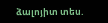ձալոյիտ տես.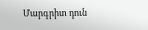Մարգրիտ դուն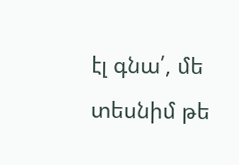էլ գնա՛, մե տեսնիմ թե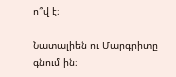ո՞վ է։

Նատալիեն ու Մարգրիտը գնում ին։